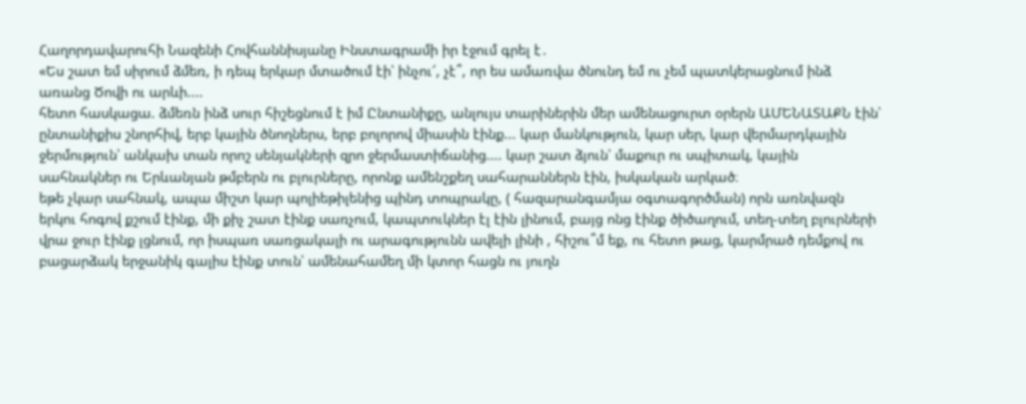Հաղորդավարուհի Նազենի Հովհաննիսյանը Ինստագրամի իր էջում գրել է․
«Ես շատ եմ սիրում ձմեռ, ի դեպ երկար մտածում էի՝ ինչու՜, չէ՞, որ ես ամառվա ծնունդ եմ ու չեմ պատկերացնում ինձ առանց Ծովի ու արևի....
հետո հասկացա. ձմեռն ինձ սուր հիշեցնում է իմ Ընտանիքը, անլույս տարիներին մեր ամենացուրտ օրերն ԱՄԵՆԱՏԱՔՆ էին՝ ընտանիքիս շնորհիվ, երբ կային ծնողներս, երբ բոլորով միասին էինք... կար մանկություն, կար սեր, կար վերմարդկային ջերմություն՝ անկախ տան որոշ սենյակների զրո ջերմաստիճանից.... կար շատ ձյուն՝ մաքուր ու սպիտակ, կային սահնակներ ու Երևանյան թմբերն ու բլուրները, որոնք ամենշքեղ սահարաններն էին, իսկական արկած։
եթե չկար սահնակ, ապա միշտ կար պոլիեթիլենից պինդ տոպրակը, ( հազարանգամյա օգտագործման) որն առնվազն երկու հոգով քշում էինք, մի քիչ շատ էինք սառչում, կապտուկներ էլ էին լինում, բայց ոնց էինք ծիծաղում, տեղ-տեղ բլուրների վրա ջուր էինք լցնում, որ իսպառ սառցակալի ու արագությունն ավելի լինի , հիշու՞մ եք, ու հետո թաց, կարմրած դեմքով ու բացարձակ երջանիկ գալիս էինք տուն՝ ամենահամեղ մի կտոր հացն ու յուղն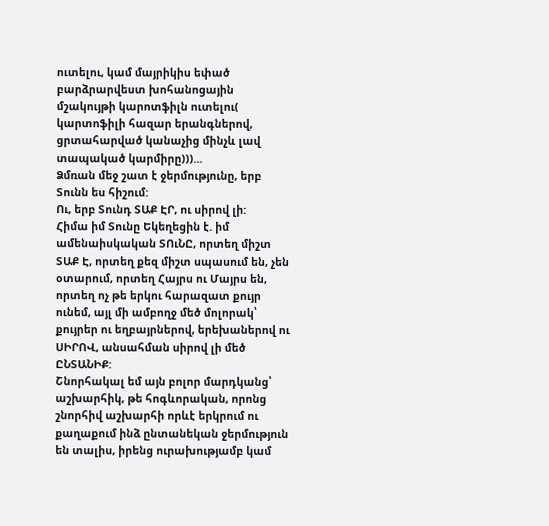ուտելու, կամ մայրիկիս եփած բարձրարվեստ խոհանոցային մշակույթի կարոտֆիլն ուտելու( կարտոֆիլի հազար երանգներով, ցրտահարված կանաչից մինչև լավ տապակած կարմիրը)))...
Ձմռան մեջ շատ է ջերմությունը, երբ Տունն ես հիշում:
Ու, երբ Տունդ ՏԱՔ ԷՐ, ու սիրով լի:
Հիմա իմ Տունը Եկեղեցին է. իմ ամենաիսկական ՏՈւՆԸ, որտեղ միշտ ՏԱՔ Է, որտեղ քեզ միշտ սպասում են, չեն օտարում, որտեղ Հայրս ու Մայրս են, որտեղ ոչ թե երկու հարազատ քույր ունեմ, այլ մի ամբողջ մեծ մոլորակ՝ քույրեր ու եղբայրներով, երեխաներով ու ՍԻՐՈՎ, անսահման սիրով լի մեծ ԸՆՏԱՆԻՔ:
Շնորհակալ եմ այն բոլոր մարդկանց՝ աշխարհիկ, թե հոգևորական, որոնց շնորհիվ աշխարհի որևէ երկրում ու քաղաքում ինձ ընտանեկան ջերմություն են տալիս, իրենց ուրախությամբ կամ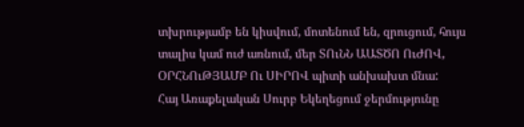տխրությամբ են կիսվում, մոտենում են, զրուցում, հույս տալիս կամ ուժ առնում, մեր ՏՈւՆՆ ԱԱՏԾՈ ՈւԺՈՎ, ՕՐՀՆՈւԹՅԱՄԲ Ու ՍԻՐՈՎ պիտի անխախտ մնա:
Հայ Առաքելական Սուրբ Եկեղեցում ջերմությունը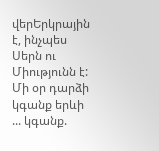վերԵրկրային է, ինչպես Սերն ու Միությունն է:
Մի օր դարձի կգանք երևի ... կգանք.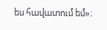ես հավատում եմ»։